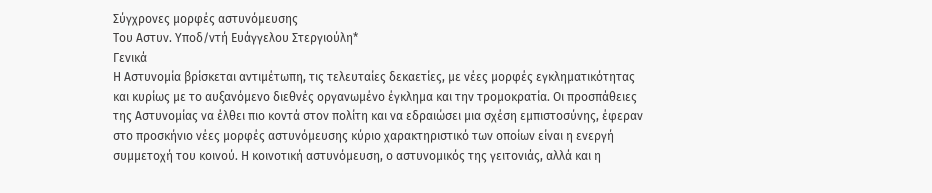Σύγχρονες μορφές αστυνόμευσης
Του Αστυν. Υποδ/ντή Ευάγγελου Στεργιούλη*
Γενικά
Η Αστυνομία βρίσκεται αντιμέτωπη, τις τελευταίες δεκαετίες, με νέες μορφές εγκληματικότητας και κυρίως με το αυξανόμενο διεθνές οργανωμένο έγκλημα και την τρομοκρατία. Οι προσπάθειες της Αστυνομίας να έλθει πιο κοντά στον πολίτη και να εδραιώσει μια σχέση εμπιστοσύνης, έφεραν στο προσκήνιο νέες μορφές αστυνόμευσης κύριο χαρακτηριστικό των οποίων είναι η ενεργή συμμετοχή του κοινού. Η κοινοτική αστυνόμευση, ο αστυνομικός της γειτονιάς, αλλά και η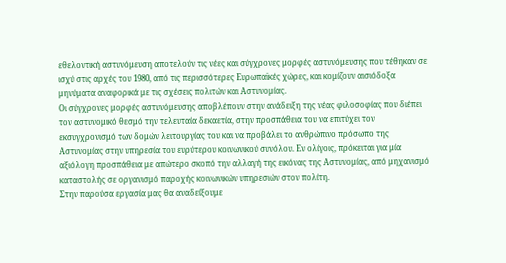εθελοντική αστυνόμευση αποτελούν τις νέες και σύγχρονες μορφές αστυνόμευσης που τέθηκαν σε ισχύ στις αρχές του 1980, από τις περισσότερες Ευρωπαϊκές χώρες, και κομίζουν αισιόδοξα μηνύματα αναφορικά με τις σχέσεις πολιτών και Αστυνομίας.
Οι σύγχρονες μορφές αστυνόμευσης αποβλέπουν στην ανάδειξη της νέας φιλοσοφίας που διέπει τον αστυνομικό θεσμό την τελευταία δεκαετία, στην προσπάθεια του να επιτύχει τον εκσυγχρονισμό των δομών λειτουργίας του και να προβάλει το ανθρώπινο πρόσωπο της Αστυνομίας στην υπηρεσία του ευρύτερου κοινωνικού συνόλου. Εν ολίγοις, πρόκειται για μία αξιόλογη προσπάθεια με απώτερο σκοπό την αλλαγή της εικόνας της Αστυνομίας, από μηχανισμό καταστολής σε οργανισμό παροχής κοινωνικών υπηρεσιών στον πολίτη.
Στην παρούσα εργασία μας θα αναδείξουμε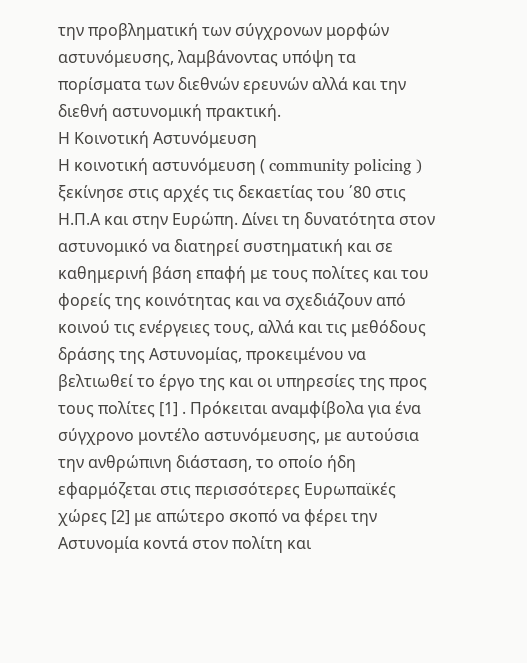την προβληματική των σύγχρονων μορφών αστυνόμευσης, λαμβάνοντας υπόψη τα πορίσματα των διεθνών ερευνών αλλά και την διεθνή αστυνομική πρακτική.
Η Κοινοτική Αστυνόμευση
Η κοινοτική αστυνόμευση ( community policing ) ξεκίνησε στις αρχές τις δεκαετίας του ΄80 στις Η.Π.Α και στην Ευρώπη. Δίνει τη δυνατότητα στον αστυνομικό να διατηρεί συστηματική και σε καθημερινή βάση επαφή με τους πολίτες και του φορείς της κοινότητας και να σχεδιάζουν από κοινού τις ενέργειες τους, αλλά και τις μεθόδους δράσης της Αστυνομίας, προκειμένου να βελτιωθεί το έργο της και οι υπηρεσίες της προς τους πολίτες [1] . Πρόκειται αναμφίβολα για ένα σύγχρονο μοντέλο αστυνόμευσης, με αυτούσια την ανθρώπινη διάσταση, το οποίο ήδη εφαρμόζεται στις περισσότερες Ευρωπαϊκές χώρες [2] με απώτερο σκοπό να φέρει την Αστυνομία κοντά στον πολίτη και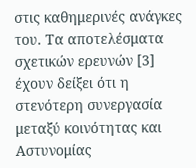στις καθημερινές ανάγκες του. Τα αποτελέσματα σχετικών ερευνών [3] έχουν δείξει ότι η στενότερη συνεργασία μεταξύ κοινότητας και Αστυνομίας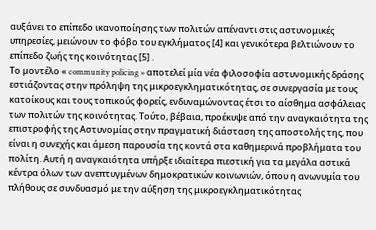αυξάνει το επίπεδο ικανοποίησης των πολιτών απέναντι στις αστυνομικές υπηρεσίες, μειώνουν το φόβο του εγκλήματος [4] και γενικότερα βελτιώνουν το επίπεδο ζωής της κοινότητας [5] .
Το μοντέλο « community policing » αποτελεί μία νέα φιλοσοφία αστυνομικής δράσης εστιάζοντας στην πρόληψη της μικροεγκληματικότητας, σε συνεργασία με τους κατοίκους και τους τοπικούς φορείς, ενδυναμώνοντας έτσι το αίσθημα ασφάλειας των πολιτών της κοινότητας. Τούτο, βέβαια, προέκυψε από την αναγκαιότητα της επιστροφής της Αστυνομίας στην πραγματική διάσταση της αποστολής της, που είναι η συνεχής και άμεση παρουσία της κοντά στα καθημερινά προβλήματα του πολίτη. Αυτή η αναγκαιότητα υπήρξε ιδιαίτερα πιεστική για τα μεγάλα αστικά κέντρα όλων των ανεπτυγμένων δημοκρατικών κοινωνιών, όπου η ανωνυμία του πλήθους σε συνδυασμό με την αύξηση της μικροεγκληματικότητας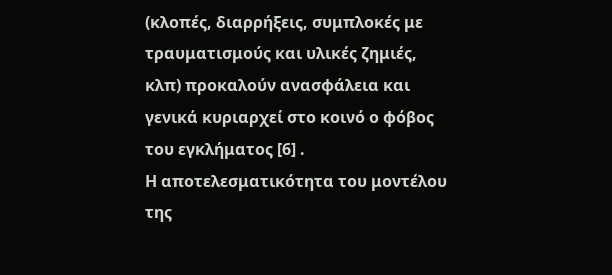(κλοπές, διαρρήξεις, συμπλοκές με τραυματισμούς και υλικές ζημιές, κλπ) προκαλούν ανασφάλεια και γενικά κυριαρχεί στο κοινό ο φόβος του εγκλήματος [6] .
Η αποτελεσματικότητα του μοντέλου της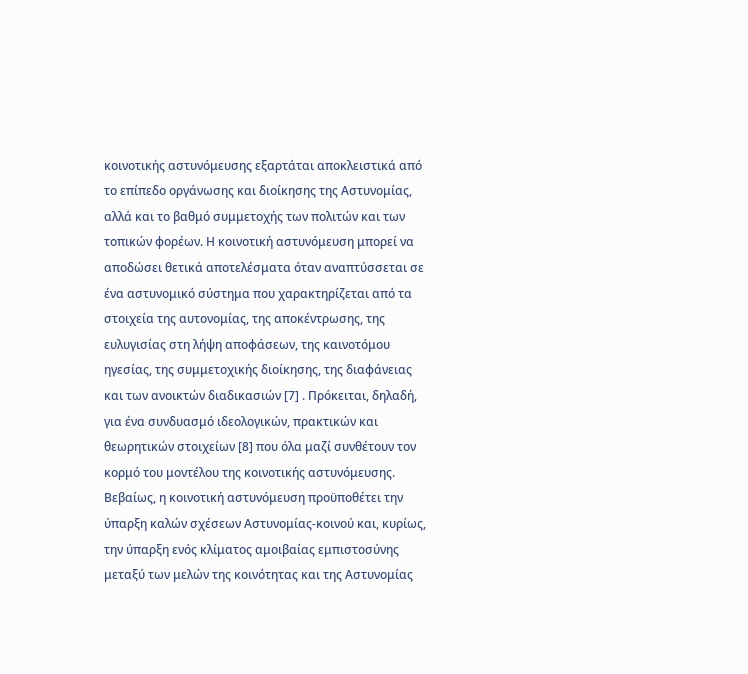κοινοτικής αστυνόμευσης εξαρτάται αποκλειστικά από το επίπεδο οργάνωσης και διοίκησης της Αστυνομίας, αλλά και το βαθμό συμμετοχής των πολιτών και των τοπικών φορέων. Η κοινοτική αστυνόμευση μπορεί να αποδώσει θετικά αποτελέσματα όταν αναπτύσσεται σε ένα αστυνομικό σύστημα που χαρακτηρίζεται από τα στοιχεία της αυτονομίας, της αποκέντρωσης, της ευλυγισίας στη λήψη αποφάσεων, της καινοτόμου ηγεσίας, της συμμετοχικής διοίκησης, της διαφάνειας και των ανοικτών διαδικασιών [7] . Πρόκειται, δηλαδή, για ένα συνδυασμό ιδεολογικών, πρακτικών και θεωρητικών στοιχείων [8] που όλα μαζί συνθέτουν τον κορμό του μοντέλου της κοινοτικής αστυνόμευσης. Βεβαίως, η κοινοτική αστυνόμευση προϋποθέτει την ύπαρξη καλών σχέσεων Αστυνομίας-κοινού και, κυρίως, την ύπαρξη ενός κλίματος αμοιβαίας εμπιστοσύνης μεταξύ των μελών της κοινότητας και της Αστυνομίας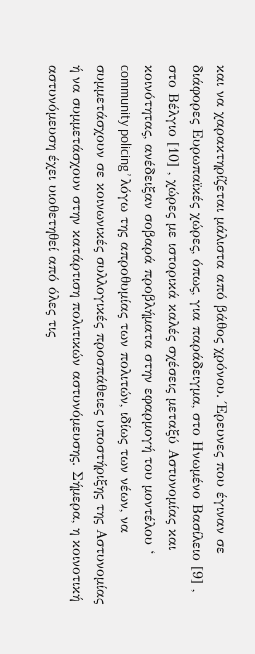και να χαρακτηρίζεται μάλιστα από βάθος χρόνου. Έρευνες που έγιναν σε διάφορες Ευρωπαϊκές χώρες, όπως, για παράδειγμα, στο Ηνωμένο Βασίλειο [9] , στο Βέλγιο [10] , χώρες με ιστορικά καλές σχέσεις μεταξύ Αστυνομίας και κοινότητας, ανέδειξαν σοβαρά προβλήματα στην εφαρμογή του μοντέλου ‘ community policing ’ λόγω της απροθυμίας των πολιτών, ιδίως των νέων, να συμμετάσχουν σε κοινωνικές συλλογικές προσπάθειες υποστήριξης της Αστυνομίας ή να συμμετάσχουν στην κατάρτιση πολιτικών αστυνόμευσης. Σήμερα, η κοινοτική αστυνόμευση έχει υιοθετηθεί από όλες τις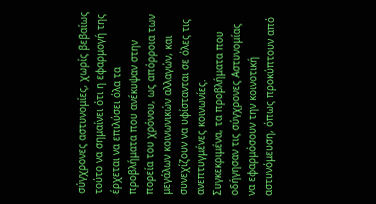σύγχρονες αστυνομίες, χωρίς βεβαίως τούτο να σημαίνει ότι η εφαρμογή της έρχεται να επιλύσει όλα τα προβλήματα που ανέκυψαν στην πορεία του χρόνου, ως απόρροια των μεγάλων κοινωνικών αλλαγών, και συνεχίζουν να υφίστανται σε όλες τις ανεπτυγμένες κοινωνίες. Συγκεκριμένα, τα προβλήματα που οδήγησαν τις σύγχρονες Αστυνομίας να εφαρμόσουν την κοινοτική αστυνόμευση, όπως προκύπτουν από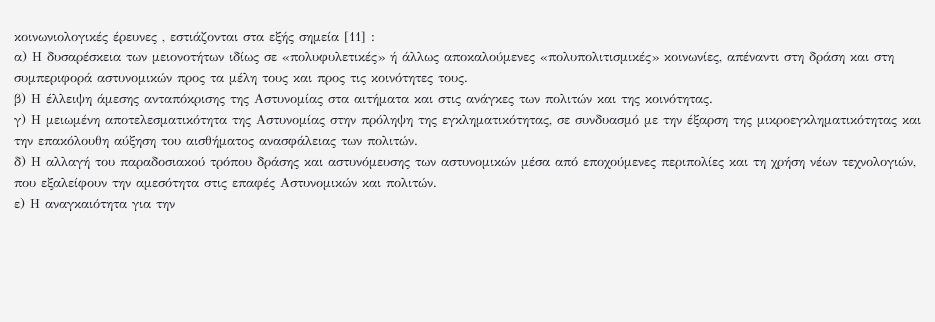κοινωνιολογικές έρευνες , εστιάζονται στα εξής σημεία [11] :
α) Η δυσαρέσκεια των μειονοτήτων ιδίως σε «πολυφυλετικές» ή άλλως αποκαλούμενες «πολυπολιτισμικές» κοινωνίες, απέναντι στη δράση και στη συμπεριφορά αστυνομικών προς τα μέλη τους και προς τις κοινότητες τους.
β) Η έλλειψη άμεσης ανταπόκρισης της Αστυνομίας στα αιτήματα και στις ανάγκες των πολιτών και της κοινότητας.
γ) Η μειωμένη αποτελεσματικότητα της Αστυνομίας στην πρόληψη της εγκληματικότητας, σε συνδυασμό με την έξαρση της μικροεγκληματικότητας και την επακόλουθη αύξηση του αισθήματος ανασφάλειας των πολιτών.
δ) Η αλλαγή του παραδοσιακού τρόπου δράσης και αστυνόμευσης των αστυνομικών μέσα από εποχούμενες περιπολίες και τη χρήση νέων τεχνολογιών, που εξαλείφουν την αμεσότητα στις επαφές Αστυνομικών και πολιτών.
ε) Η αναγκαιότητα για την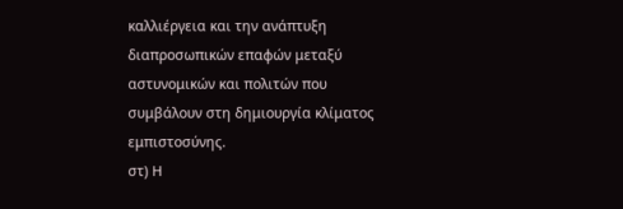καλλιέργεια και την ανάπτυξη διαπροσωπικών επαφών μεταξύ αστυνομικών και πολιτών που συμβάλουν στη δημιουργία κλίματος εμπιστοσύνης.
στ) Η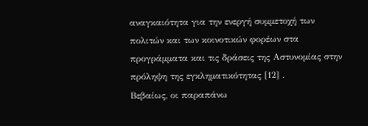αναγκαιότητα για την ενεργή συμμετοχή των πολιτών και των κοινοτικών φορέων στα προγράμματα και τις δράσεις της Αστυνομίας στην πρόληψη της εγκληματικότητας [12] .
Βεβαίως, οι παραπάνω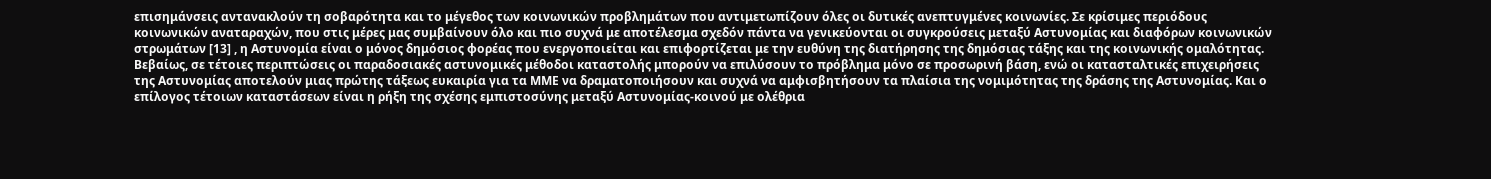επισημάνσεις αντανακλούν τη σοβαρότητα και το μέγεθος των κοινωνικών προβλημάτων που αντιμετωπίζουν όλες οι δυτικές ανεπτυγμένες κοινωνίες. Σε κρίσιμες περιόδους κοινωνικών αναταραχών, που στις μέρες μας συμβαίνουν όλο και πιο συχνά με αποτέλεσμα σχεδόν πάντα να γενικεύονται οι συγκρούσεις μεταξύ Αστυνομίας και διαφόρων κοινωνικών στρωμάτων [13] , η Αστυνομία είναι ο μόνος δημόσιος φορέας που ενεργοποιείται και επιφορτίζεται με την ευθύνη της διατήρησης της δημόσιας τάξης και της κοινωνικής ομαλότητας. Βεβαίως, σε τέτοιες περιπτώσεις οι παραδοσιακές αστυνομικές μέθοδοι καταστολής μπορούν να επιλύσουν το πρόβλημα μόνο σε προσωρινή βάση, ενώ οι κατασταλτικές επιχειρήσεις της Αστυνομίας αποτελούν μιας πρώτης τάξεως ευκαιρία για τα ΜΜΕ να δραματοποιήσουν και συχνά να αμφισβητήσουν τα πλαίσια της νομιμότητας της δράσης της Αστυνομίας. Και ο επίλογος τέτοιων καταστάσεων είναι η ρήξη της σχέσης εμπιστοσύνης μεταξύ Αστυνομίας-κοινού με ολέθρια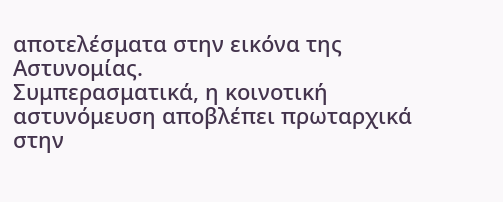αποτελέσματα στην εικόνα της Αστυνομίας.
Συμπερασματικά, η κοινοτική αστυνόμευση αποβλέπει πρωταρχικά στην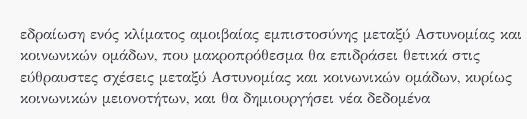εδραίωση ενός κλίματος αμοιβαίας εμπιστοσύνης μεταξύ Αστυνομίας και κοινωνικών ομάδων, που μακροπρόθεσμα θα επιδράσει θετικά στις εύθραυστες σχέσεις μεταξύ Αστυνομίας και κοινωνικών ομάδων, κυρίως κοινωνικών μειονοτήτων, και θα δημιουργήσει νέα δεδομένα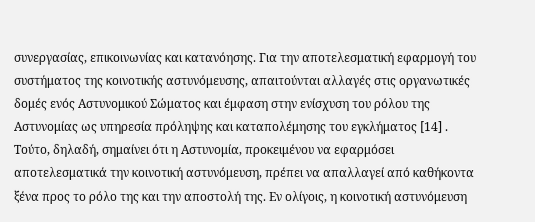συνεργασίας, επικοινωνίας και κατανόησης. Για την αποτελεσματική εφαρμογή του συστήματος της κοινοτικής αστυνόμευσης, απαιτούνται αλλαγές στις οργανωτικές δομές ενός Αστυνομικού Σώματος και έμφαση στην ενίσχυση του ρόλου της Αστυνομίας ως υπηρεσία πρόληψης και καταπολέμησης του εγκλήματος [14] . Τούτο, δηλαδή, σημαίνει ότι η Αστυνομία, προκειμένου να εφαρμόσει αποτελεσματικά την κοινοτική αστυνόμευση, πρέπει να απαλλαγεί από καθήκοντα ξένα προς το ρόλο της και την αποστολή της. Εν ολίγοις, η κοινοτική αστυνόμευση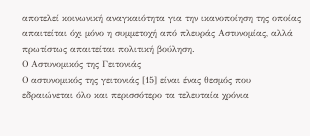αποτελεί κοινωνική αναγκαιότητα για την ικανοποίηση της οποίας απαιτείται όχι μόνο η συμμετοχή από πλευράς Αστυνομίας, αλλά πρωτίστως απαιτείται πολιτική βούληση.
Ο Αστυνομικός της Γειτονιάς
Ο αστυνομικός της γειτονιάς [15] είναι ένας θεσμός που εδραιώνεται όλο και περισσότερο τα τελευταία χρόνια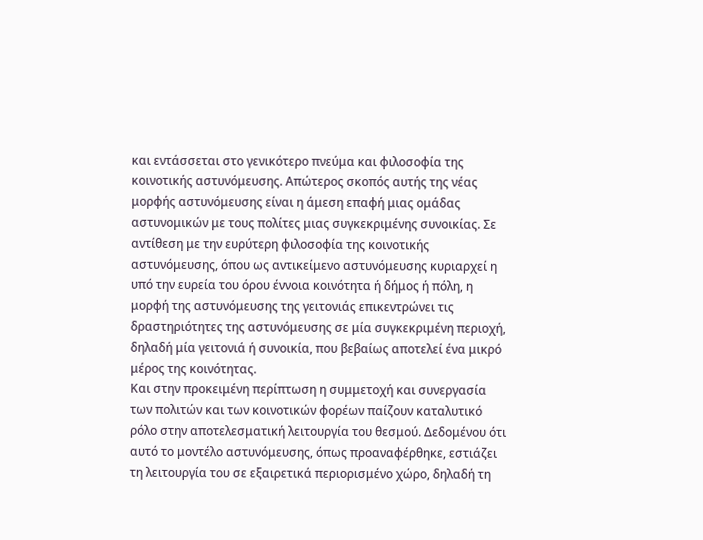και εντάσσεται στο γενικότερο πνεύμα και φιλοσοφία της κοινοτικής αστυνόμευσης. Απώτερος σκοπός αυτής της νέας μορφής αστυνόμευσης είναι η άμεση επαφή μιας ομάδας αστυνομικών με τους πολίτες μιας συγκεκριμένης συνοικίας. Σε αντίθεση με την ευρύτερη φιλοσοφία της κοινοτικής αστυνόμευσης, όπου ως αντικείμενο αστυνόμευσης κυριαρχεί η υπό την ευρεία του όρου έννοια κοινότητα ή δήμος ή πόλη, η μορφή της αστυνόμευσης της γειτονιάς επικεντρώνει τις δραστηριότητες της αστυνόμευσης σε μία συγκεκριμένη περιοχή, δηλαδή μία γειτονιά ή συνοικία, που βεβαίως αποτελεί ένα μικρό μέρος της κοινότητας.
Και στην προκειμένη περίπτωση η συμμετοχή και συνεργασία των πολιτών και των κοινοτικών φορέων παίζουν καταλυτικό ρόλο στην αποτελεσματική λειτουργία του θεσμού. Δεδομένου ότι αυτό το μοντέλο αστυνόμευσης, όπως προαναφέρθηκε, εστιάζει τη λειτουργία του σε εξαιρετικά περιορισμένο χώρο, δηλαδή τη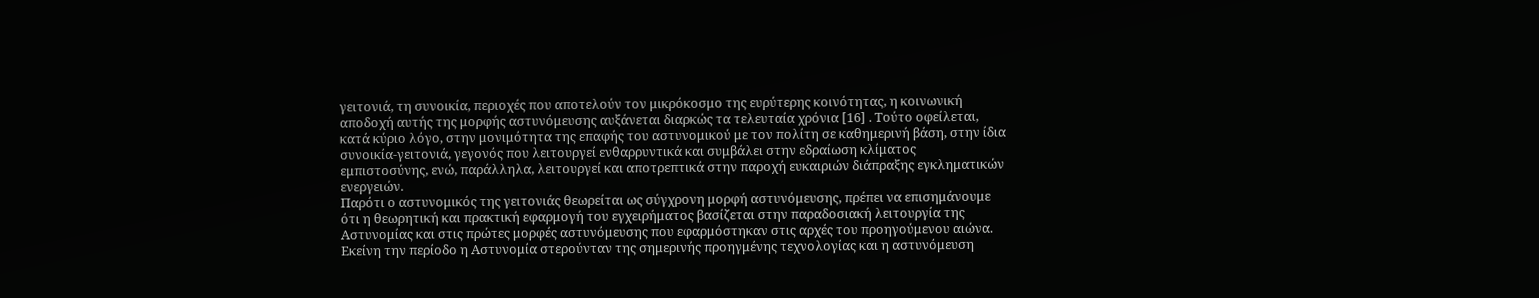γειτονιά, τη συνοικία, περιοχές που αποτελούν τον μικρόκοσμο της ευρύτερης κοινότητας, η κοινωνική αποδοχή αυτής της μορφής αστυνόμευσης αυξάνεται διαρκώς τα τελευταία χρόνια [16] . Τούτο οφείλεται, κατά κύριο λόγο, στην μονιμότητα της επαφής του αστυνομικού με τον πολίτη σε καθημερινή βάση, στην ίδια συνοικία-γειτονιά, γεγονός που λειτουργεί ενθαρρυντικά και συμβάλει στην εδραίωση κλίματος εμπιστοσύνης, ενώ, παράλληλα, λειτουργεί και αποτρεπτικά στην παροχή ευκαιριών διάπραξης εγκληματικών ενεργειών.
Παρότι ο αστυνομικός της γειτονιάς θεωρείται ως σύγχρονη μορφή αστυνόμευσης, πρέπει να επισημάνουμε ότι η θεωρητική και πρακτική εφαρμογή του εγχειρήματος βασίζεται στην παραδοσιακή λειτουργία της Αστυνομίας και στις πρώτες μορφές αστυνόμευσης που εφαρμόστηκαν στις αρχές του προηγούμενου αιώνα. Εκείνη την περίοδο η Αστυνομία στερούνταν της σημερινής προηγμένης τεχνολογίας και η αστυνόμευση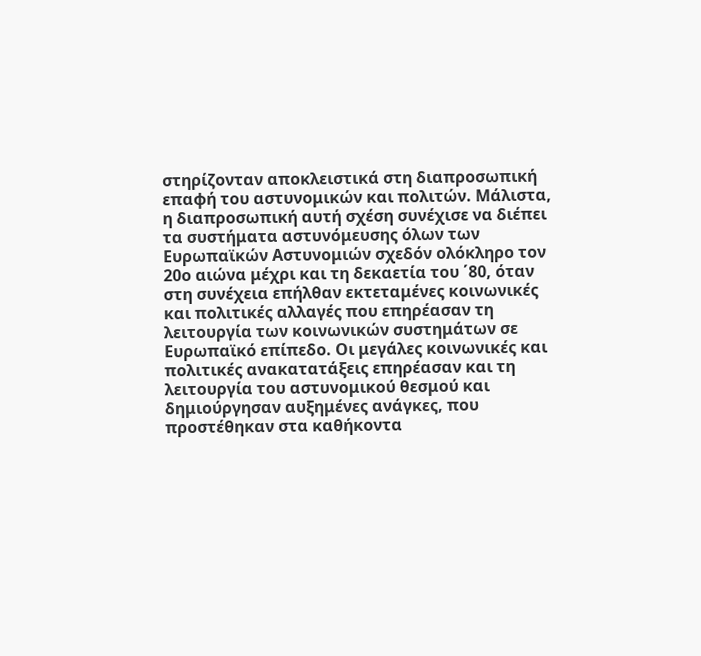στηρίζονταν αποκλειστικά στη διαπροσωπική επαφή του αστυνομικών και πολιτών. Μάλιστα, η διαπροσωπική αυτή σχέση συνέχισε να διέπει τα συστήματα αστυνόμευσης όλων των Ευρωπαϊκών Αστυνομιών σχεδόν ολόκληρο τον 20ο αιώνα μέχρι και τη δεκαετία του ΄80, όταν στη συνέχεια επήλθαν εκτεταμένες κοινωνικές και πολιτικές αλλαγές που επηρέασαν τη λειτουργία των κοινωνικών συστημάτων σε Ευρωπαϊκό επίπεδο. Οι μεγάλες κοινωνικές και πολιτικές ανακατατάξεις επηρέασαν και τη λειτουργία του αστυνομικού θεσμού και δημιούργησαν αυξημένες ανάγκες, που προστέθηκαν στα καθήκοντα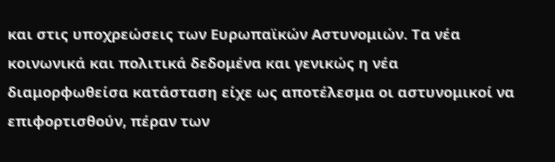και στις υποχρεώσεις των Ευρωπαϊκών Αστυνομιών. Τα νέα κοινωνικά και πολιτικά δεδομένα και γενικώς η νέα διαμορφωθείσα κατάσταση είχε ως αποτέλεσμα οι αστυνομικοί να επιφορτισθούν, πέραν των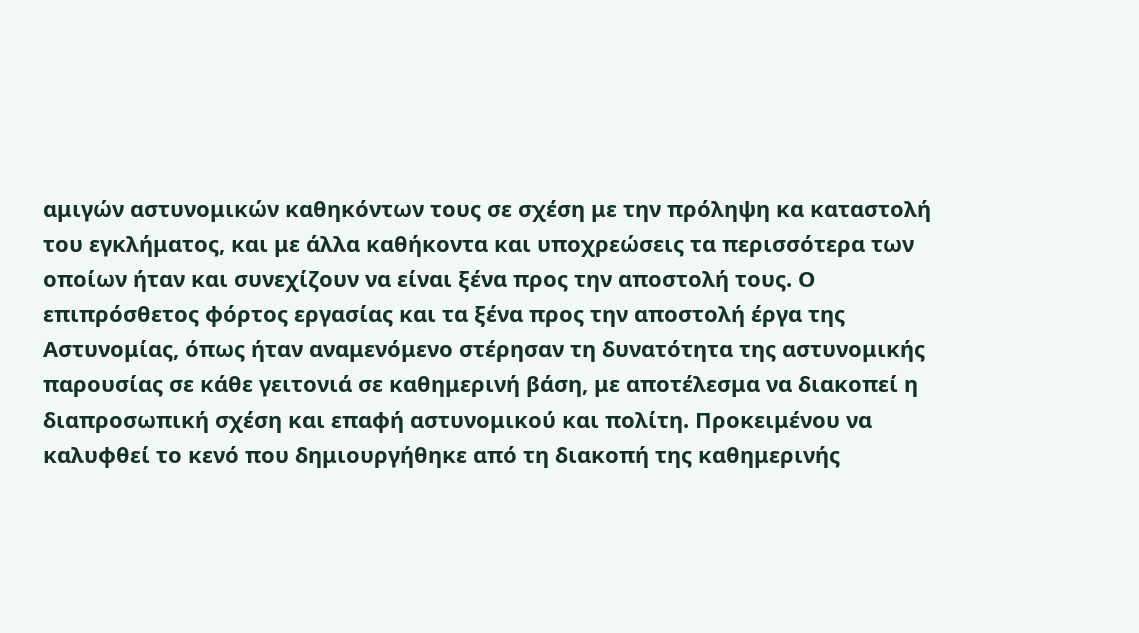αμιγών αστυνομικών καθηκόντων τους σε σχέση με την πρόληψη κα καταστολή του εγκλήματος, και με άλλα καθήκοντα και υποχρεώσεις τα περισσότερα των οποίων ήταν και συνεχίζουν να είναι ξένα προς την αποστολή τους. Ο επιπρόσθετος φόρτος εργασίας και τα ξένα προς την αποστολή έργα της Αστυνομίας, όπως ήταν αναμενόμενο στέρησαν τη δυνατότητα της αστυνομικής παρουσίας σε κάθε γειτονιά σε καθημερινή βάση, με αποτέλεσμα να διακοπεί η διαπροσωπική σχέση και επαφή αστυνομικού και πολίτη. Προκειμένου να καλυφθεί το κενό που δημιουργήθηκε από τη διακοπή της καθημερινής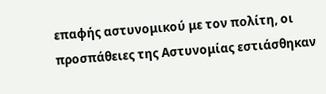επαφής αστυνομικού με τον πολίτη, οι προσπάθειες της Αστυνομίας εστιάσθηκαν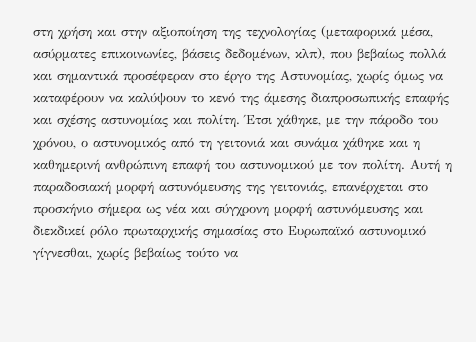στη χρήση και στην αξιοποίηση της τεχνολογίας (μεταφορικά μέσα, ασύρματες επικοινωνίες, βάσεις δεδομένων, κλπ), που βεβαίως πολλά και σημαντικά προσέφεραν στο έργο της Αστυνομίας, χωρίς όμως να καταφέρουν να καλύψουν το κενό της άμεσης διαπροσωπικής επαφής και σχέσης αστυνομίας και πολίτη. Έτσι χάθηκε, με την πάροδο του χρόνου, ο αστυνομικός από τη γειτονιά και συνάμα χάθηκε και η καθημερινή ανθρώπινη επαφή του αστυνομικού με τον πολίτη. Αυτή η παραδοσιακή μορφή αστυνόμευσης της γειτονιάς, επανέρχεται στο προσκήνιο σήμερα ως νέα και σύγχρονη μορφή αστυνόμευσης και διεκδικεί ρόλο πρωταρχικής σημασίας στο Ευρωπαϊκό αστυνομικό γίγνεσθαι, χωρίς βεβαίως τούτο να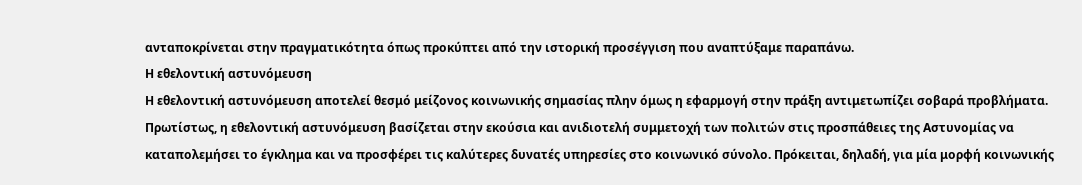ανταποκρίνεται στην πραγματικότητα όπως προκύπτει από την ιστορική προσέγγιση που αναπτύξαμε παραπάνω.
Η εθελοντική αστυνόμευση
Η εθελοντική αστυνόμευση αποτελεί θεσμό μείζονος κοινωνικής σημασίας πλην όμως η εφαρμογή στην πράξη αντιμετωπίζει σοβαρά προβλήματα. Πρωτίστως, η εθελοντική αστυνόμευση βασίζεται στην εκούσια και ανιδιοτελή συμμετοχή των πολιτών στις προσπάθειες της Αστυνομίας να καταπολεμήσει το έγκλημα και να προσφέρει τις καλύτερες δυνατές υπηρεσίες στο κοινωνικό σύνολο. Πρόκειται, δηλαδή, για μία μορφή κοινωνικής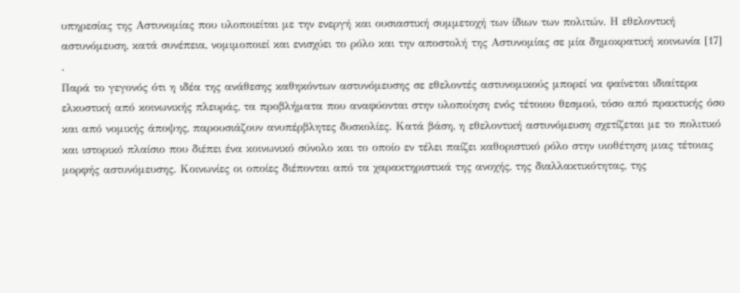υπηρεσίας της Αστυνομίας που υλοποιείται με την ενεργή και ουσιαστική συμμετοχή των ίδιων των πολιτών. Η εθελοντική αστυνόμευση, κατά συνέπεια, νομιμοποιεί και ενισχύει το ρόλο και την αποστολή της Αστυνομίας σε μία δημοκρατική κοινωνία [17] .
Παρά το γεγονός ότι η ιδέα της ανάθεσης καθηκόντων αστυνόμευσης σε εθελοντές αστυνομικούς μπορεί να φαίνεται ιδιαίτερα ελκυστική από κοινωνικής πλευράς, τα προβλήματα που αναφύονται στην υλοποίηση ενός τέτοιου θεσμού, τόσο από πρακτικής όσο και από νομικής άποψης, παρουσιάζουν ανυπέρβλητες δυσκολίες. Κατά βάση, η εθελοντική αστυνόμευση σχετίζεται με το πολιτικό και ιστορικό πλαίσιο που διέπει ένα κοινωνικό σύνολο και το οποίο εν τέλει παίζει καθοριστικό ρόλο στην υιοθέτηση μιας τέτοιας μορφής αστυνόμευσης. Κοινωνίες οι οποίες διέπονται από τα χαρακτηριστικά της ανοχής, της διαλλακτικότητας, της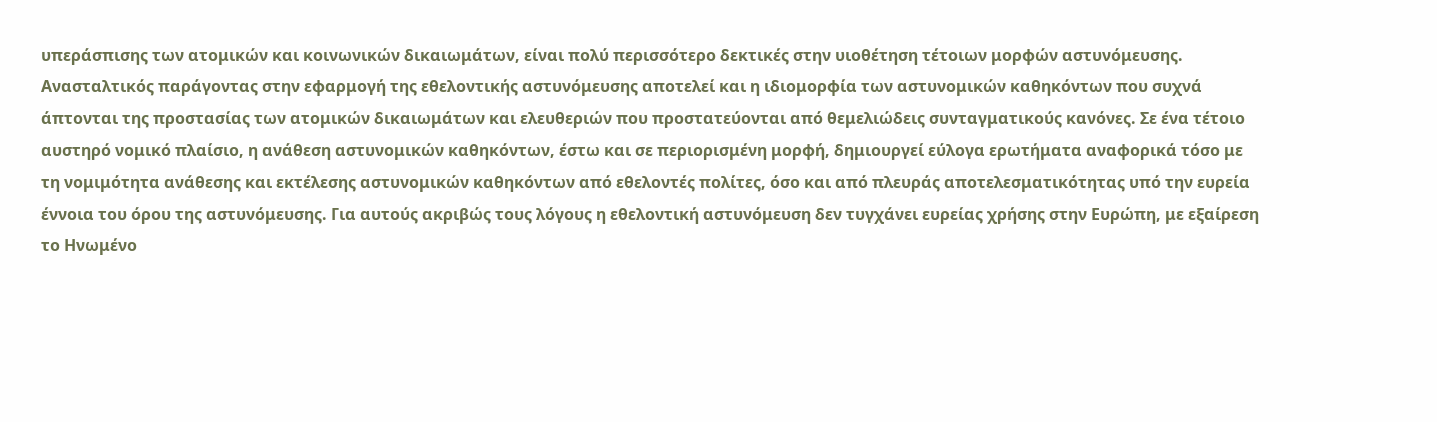υπεράσπισης των ατομικών και κοινωνικών δικαιωμάτων, είναι πολύ περισσότερο δεκτικές στην υιοθέτηση τέτοιων μορφών αστυνόμευσης.
Ανασταλτικός παράγοντας στην εφαρμογή της εθελοντικής αστυνόμευσης αποτελεί και η ιδιομορφία των αστυνομικών καθηκόντων που συχνά άπτονται της προστασίας των ατομικών δικαιωμάτων και ελευθεριών που προστατεύονται από θεμελιώδεις συνταγματικούς κανόνες. Σε ένα τέτοιο αυστηρό νομικό πλαίσιο, η ανάθεση αστυνομικών καθηκόντων, έστω και σε περιορισμένη μορφή, δημιουργεί εύλογα ερωτήματα αναφορικά τόσο με τη νομιμότητα ανάθεσης και εκτέλεσης αστυνομικών καθηκόντων από εθελοντές πολίτες, όσο και από πλευράς αποτελεσματικότητας υπό την ευρεία έννοια του όρου της αστυνόμευσης. Για αυτούς ακριβώς τους λόγους η εθελοντική αστυνόμευση δεν τυγχάνει ευρείας χρήσης στην Ευρώπη, με εξαίρεση το Ηνωμένο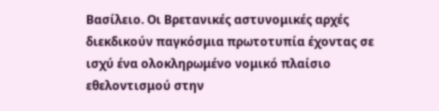Βασίλειο. Οι Βρετανικές αστυνομικές αρχές διεκδικούν παγκόσμια πρωτοτυπία έχοντας σε ισχύ ένα ολοκληρωμένο νομικό πλαίσιο εθελοντισμού στην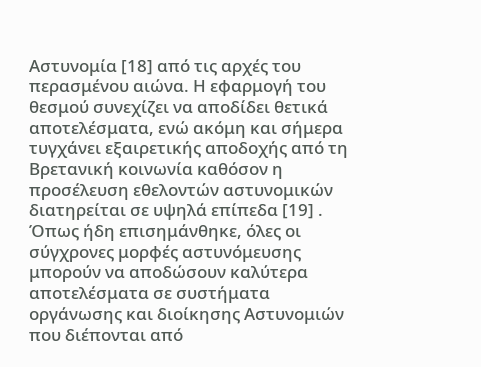Αστυνομία [18] από τις αρχές του περασμένου αιώνα. Η εφαρμογή του θεσμού συνεχίζει να αποδίδει θετικά αποτελέσματα, ενώ ακόμη και σήμερα τυγχάνει εξαιρετικής αποδοχής από τη Βρετανική κοινωνία καθόσον η προσέλευση εθελοντών αστυνομικών διατηρείται σε υψηλά επίπεδα [19] .
Όπως ήδη επισημάνθηκε, όλες οι σύγχρονες μορφές αστυνόμευσης μπορούν να αποδώσουν καλύτερα αποτελέσματα σε συστήματα οργάνωσης και διοίκησης Αστυνομιών που διέπονται από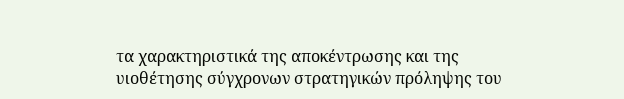τα χαρακτηριστικά της αποκέντρωσης και της υιοθέτησης σύγχρονων στρατηγικών πρόληψης του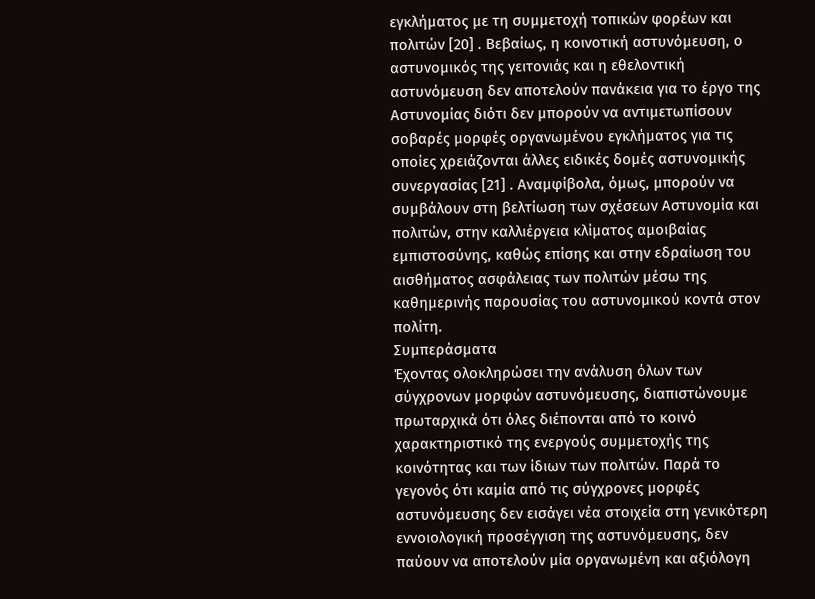εγκλήματος με τη συμμετοχή τοπικών φορέων και πολιτών [20] . Βεβαίως, η κοινοτική αστυνόμευση, ο αστυνομικός της γειτονιάς και η εθελοντική αστυνόμευση δεν αποτελούν πανάκεια για το έργο της Αστυνομίας διότι δεν μπορούν να αντιμετωπίσουν σοβαρές μορφές οργανωμένου εγκλήματος για τις οποίες χρειάζονται άλλες ειδικές δομές αστυνομικής συνεργασίας [21] . Αναμφίβολα, όμως, μπορούν να συμβάλουν στη βελτίωση των σχέσεων Αστυνομία και πολιτών, στην καλλιέργεια κλίματος αμοιβαίας εμπιστοσύνης, καθώς επίσης και στην εδραίωση του αισθήματος ασφάλειας των πολιτών μέσω της καθημερινής παρουσίας του αστυνομικού κοντά στον πολίτη.
Συμπεράσματα
Έχοντας ολοκληρώσει την ανάλυση όλων των σύγχρονων μορφών αστυνόμευσης, διαπιστώνουμε πρωταρχικά ότι όλες διέπονται από το κοινό χαρακτηριστικό της ενεργούς συμμετοχής της κοινότητας και των ίδιων των πολιτών. Παρά το γεγονός ότι καμία από τις σύγχρονες μορφές αστυνόμευσης δεν εισάγει νέα στοιχεία στη γενικότερη εννοιολογική προσέγγιση της αστυνόμευσης, δεν παύουν να αποτελούν μία οργανωμένη και αξιόλογη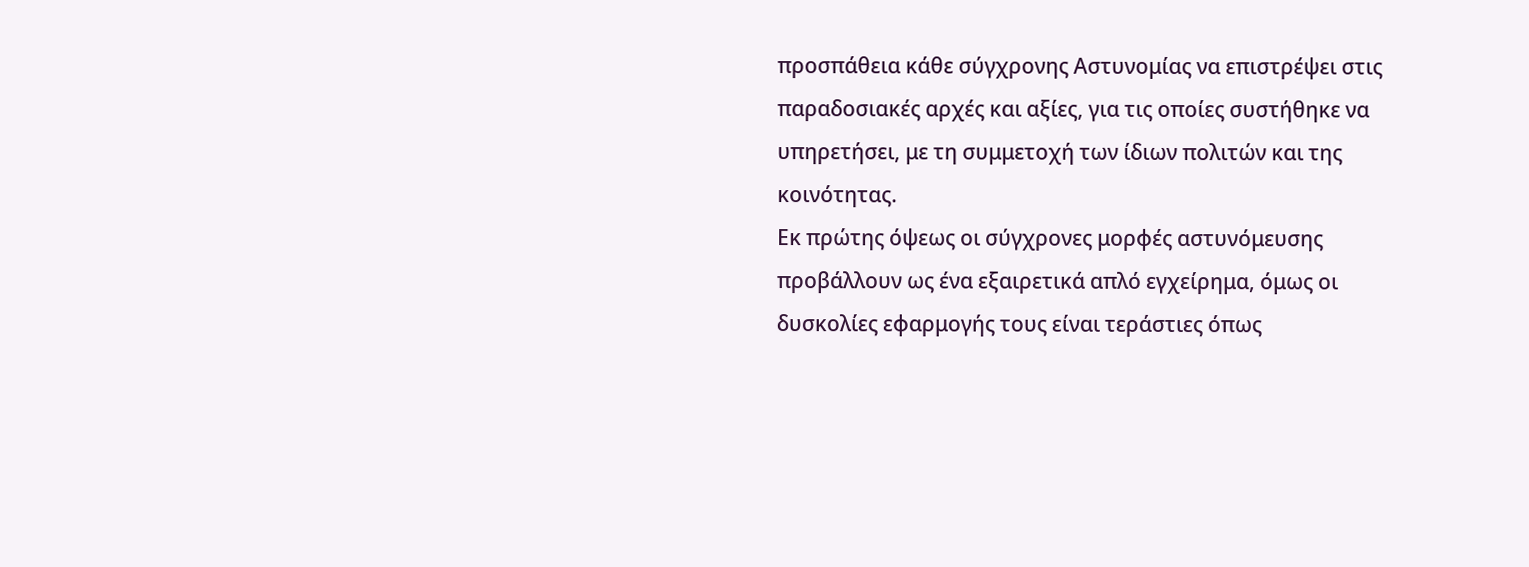προσπάθεια κάθε σύγχρονης Αστυνομίας να επιστρέψει στις παραδοσιακές αρχές και αξίες, για τις οποίες συστήθηκε να υπηρετήσει, με τη συμμετοχή των ίδιων πολιτών και της κοινότητας.
Εκ πρώτης όψεως οι σύγχρονες μορφές αστυνόμευσης προβάλλουν ως ένα εξαιρετικά απλό εγχείρημα, όμως οι δυσκολίες εφαρμογής τους είναι τεράστιες όπως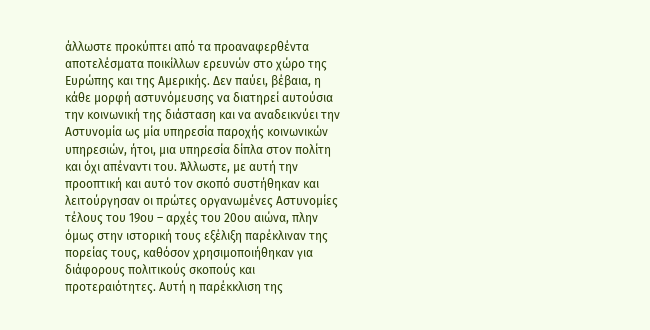άλλωστε προκύπτει από τα προαναφερθέντα αποτελέσματα ποικίλλων ερευνών στο χώρο της Ευρώπης και της Αμερικής. Δεν παύει, βέβαια, η κάθε μορφή αστυνόμευσης να διατηρεί αυτούσια την κοινωνική της διάσταση και να αναδεικνύει την Αστυνομία ως μία υπηρεσία παροχής κοινωνικών υπηρεσιών, ήτοι, μια υπηρεσία δίπλα στον πολίτη και όχι απέναντι του. Άλλωστε, με αυτή την προοπτική και αυτό τον σκοπό συστήθηκαν και λειτούργησαν οι πρώτες οργανωμένες Αστυνομίες τέλους του 19ου – αρχές του 20ου αιώνα, πλην όμως στην ιστορική τους εξέλιξη παρέκλιναν της πορείας τους, καθόσον χρησιμοποιήθηκαν για διάφορους πολιτικούς σκοπούς και προτεραιότητες. Αυτή η παρέκκλιση της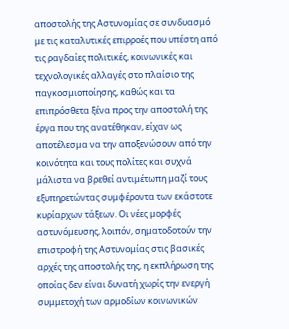αποστολής της Αστυνομίας σε συνδυασμό με τις καταλυτικές επιρροές που υπέστη από τις ραγδαίες πολιτικές, κοινωνικές και τεχνολογικές αλλαγές στο πλαίσιο της παγκοσμιοποίησης, καθώς και τα επιπρόσθετα ξένα προς την αποστολή της έργα που της ανατέθηκαν, είχαν ως αποτέλεσμα να την αποξενώσουν από την κοινότητα και τους πολίτες και συχνά μάλιστα να βρεθεί αντιμέτωπη μαζί τους εξυπηρετώντας συμφέροντα των εκάστοτε κυρίαρχων τάξεων. Οι νέες μορφές αστυνόμευσης, λοιπόν, σηματοδοτούν την επιστροφή της Αστυνομίας στις βασικές αρχές της αποστολής της, η εκπλήρωση της οποίας δεν είναι δυνατή χωρίς την ενεργή συμμετοχή των αρμοδίων κοινωνικών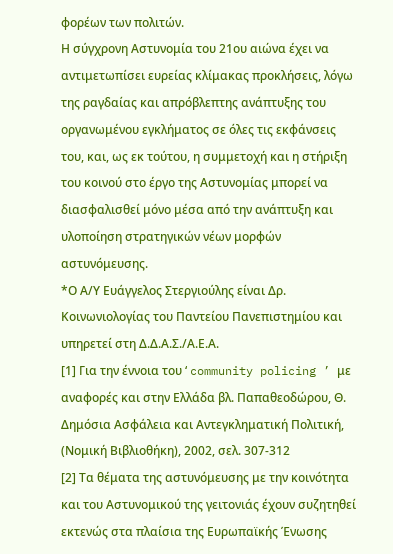φορέων των πολιτών.
Η σύγχρονη Αστυνομία του 21ου αιώνα έχει να αντιμετωπίσει ευρείας κλίμακας προκλήσεις, λόγω της ραγδαίας και απρόβλεπτης ανάπτυξης του οργανωμένου εγκλήματος σε όλες τις εκφάνσεις του, και, ως εκ τούτου, η συμμετοχή και η στήριξη του κοινού στο έργο της Αστυνομίας μπορεί να διασφαλισθεί μόνο μέσα από την ανάπτυξη και υλοποίηση στρατηγικών νέων μορφών αστυνόμευσης.
*Ο Α/Υ Ευάγγελος Στεργιούλης είναι Δρ. Κοινωνιολογίας του Παντείου Πανεπιστημίου και υπηρετεί στη Δ.Δ.Α.Σ./Α.Ε.Α.
[1] Για την έννοια του ‘ community policing ’ με αναφορές και στην Ελλάδα βλ. Παπαθεοδώρου, Θ. Δημόσια Ασφάλεια και Αντεγκληματική Πολιτική, (Νομική Βιβλιοθήκη), 2002, σελ. 307-312
[2] Τα θέματα της αστυνόμευσης με την κοινότητα και του Αστυνομικού της γειτονιάς έχουν συζητηθεί εκτενώς στα πλαίσια της Ευρωπαϊκής Ένωσης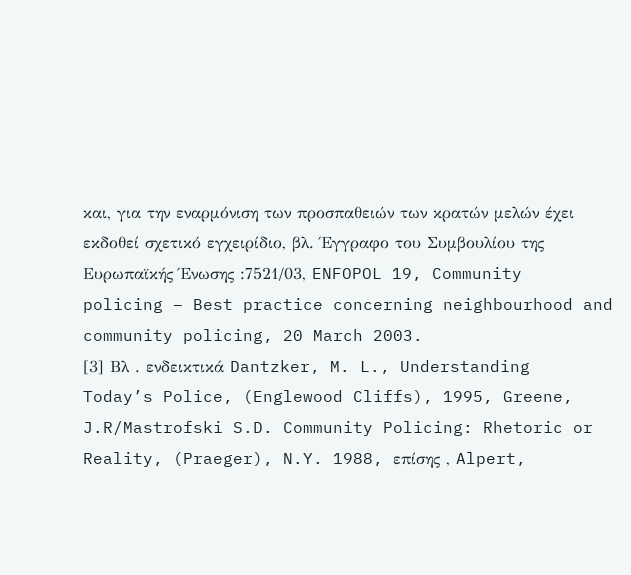και, για την εναρμόνιση των προσπαθειών των κρατών μελών έχει εκδοθεί σχετικό εγχειρίδιο, βλ. Έγγραφο του Συμβουλίου της Ευρωπαϊκής Ένωσης :7521/03, ENFOPOL 19, Community policing – Best practice concerning neighbourhood and community policing, 20 March 2003.
[3] Βλ . ενδεικτικά Dantzker, M. L., Understanding Today’s Police, (Englewood Cliffs), 1995, Greene, J.R/Mastrofski S.D. Community Policing: Rhetoric or Reality, (Praeger), N.Y. 1988, επίσης , Alpert,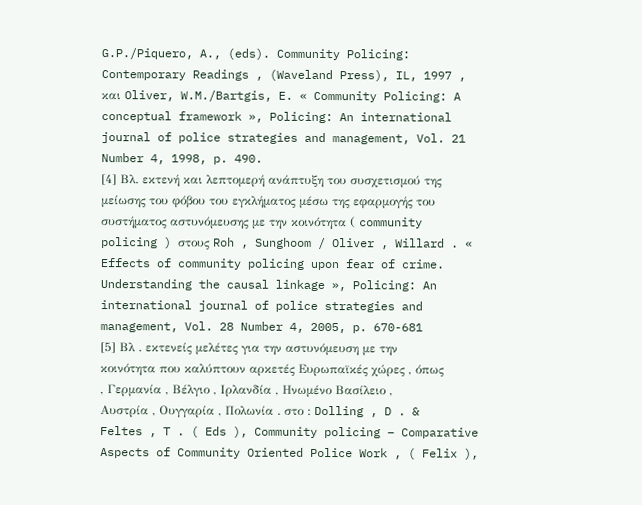G.P./Piquero, A., (eds). Community Policing: Contemporary Readings , (Waveland Press), IL, 1997 , και Oliver, W.M./Bartgis, E. « Community Policing: A conceptual framework », Policing: An international journal of police strategies and management, Vol. 21 Number 4, 1998, p. 490.
[4] Βλ. εκτενή και λεπτομερή ανάπτυξη του συσχετισμού της μείωσης του φόβου του εγκλήματος μέσω της εφαρμογής του συστήματος αστυνόμευσης με την κοινότητα ( community policing ) στους Roh , Sunghoom / Oliver , Willard . « Effects of community policing upon fear of crime. Understanding the causal linkage », Policing: An international journal of police strategies and management, Vol. 28 Number 4, 2005, p. 670-681
[5] Βλ . εκτενείς μελέτες για την αστυνόμευση με την κοινότητα που καλύπτουν αρκετές Ευρωπαϊκές χώρες , όπως , Γερμανία , Βέλγιο , Ιρλανδία , Ηνωμένο Βασίλειο , Αυστρία , Ουγγαρία , Πολωνία . στο : Dolling , D . & Feltes , T . ( Eds ), Community policing – Comparative Aspects of Community Oriented Police Work , ( Felix ),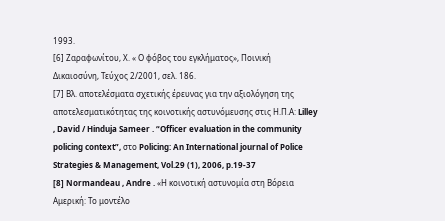1993.
[6] Ζαραφωνίτου, Χ. « Ο φόβος του εγκλήματος», Ποινική Δικαιοσύνη, Τεύχος 2/2001, σελ. 186.
[7] Βλ. αποτελέσματα σχετικής έρευνας για την αξιολόγηση της αποτελεσματικότητας της κοινοτικής αστυνόμευσης στις Η.Π.Α: Lilley , David / Hinduja Sameer . “Officer evaluation in the community policing context”, στο Policing: An International journal of Police Strategies & Management, Vol.29 (1), 2006, p.19-37
[8] Normandeau , Andre . «Η κοινοτική αστυνομία στη Βόρεια Αμερική: Το μοντέλο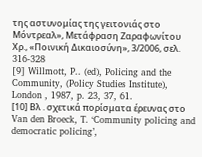της αστυνομίας της γειτονιάς στο Μόντρεαλ», Μετάφραση Ζαραφωνίτου Χρ., «Ποινική Δικαιοσύνη», 3/2006, σελ. 316-328
[9] Willmott, P.. (ed), Policing and the Community, (Policy Studies Institute), London , 1987, p. 23, 37, 61.
[10] Βλ . σχετικά πορίσματα έρευνας στο Van den Broeck, T. ‘Community policing and democratic policing’,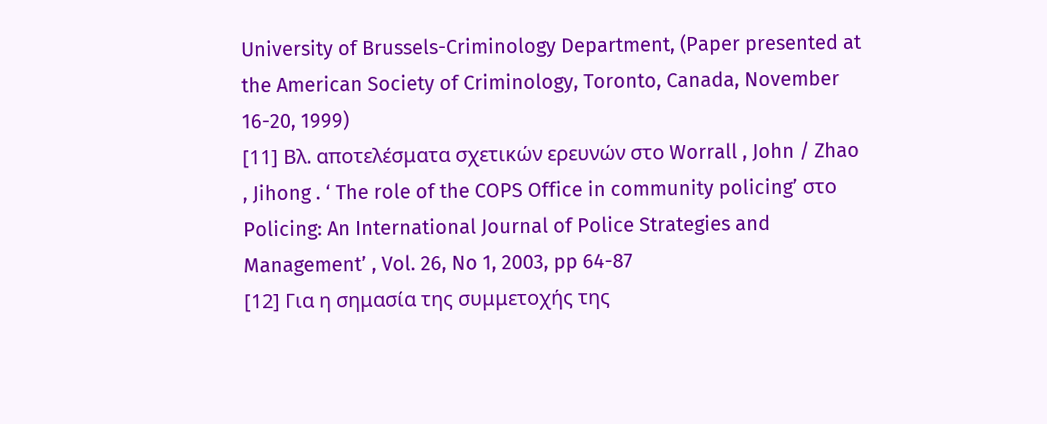University of Brussels-Criminology Department, (Paper presented at the American Society of Criminology, Toronto, Canada, November 16-20, 1999)
[11] Βλ. αποτελέσματα σχετικών ερευνών στο Worrall , John / Zhao , Jihong . ‘ The role of the COPS Office in community policing’ στο Policing: An International Journal of Police Strategies and Management’ , Vol. 26, No 1, 2003, pp 64-87
[12] Για η σημασία της συμμετοχής της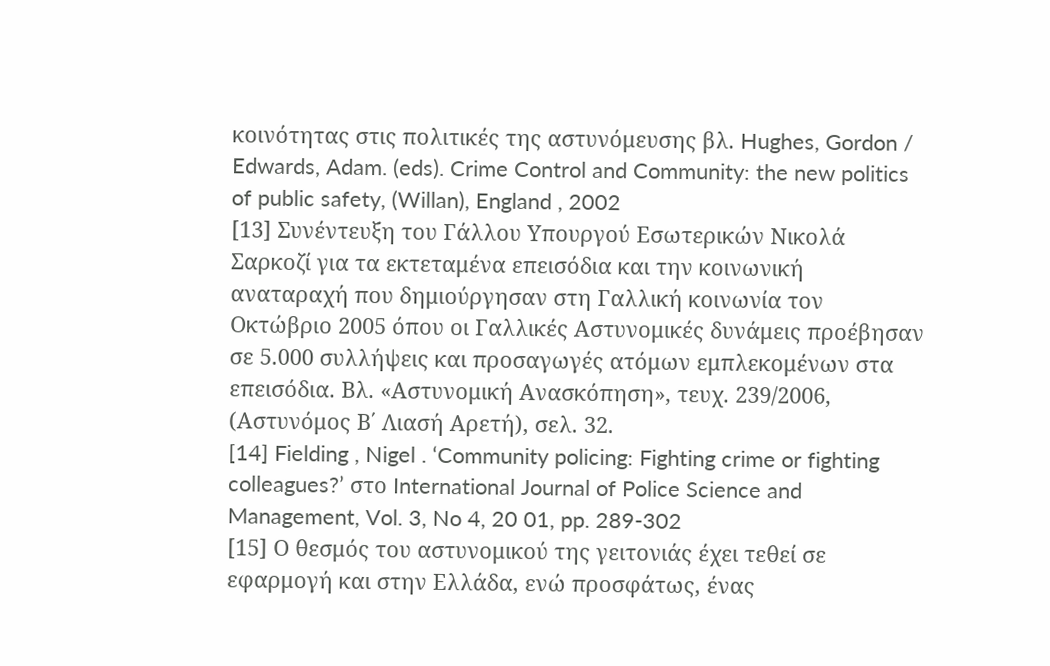κοινότητας στις πολιτικές της αστυνόμευσης βλ. Hughes, Gordon / Edwards, Adam. (eds). Crime Control and Community: the new politics of public safety, (Willan), England , 2002
[13] Συνέντευξη του Γάλλου Υπουργού Εσωτερικών Νικολά Σαρκοζί για τα εκτεταμένα επεισόδια και την κοινωνική αναταραχή που δημιούργησαν στη Γαλλική κοινωνία τον Οκτώβριο 2005 όπου οι Γαλλικές Αστυνομικές δυνάμεις προέβησαν σε 5.000 συλλήψεις και προσαγωγές ατόμων εμπλεκομένων στα επεισόδια. Βλ. «Αστυνομική Ανασκόπηση», τευχ. 239/2006, (Αστυνόμος Β΄ Λιασή Αρετή), σελ. 32.
[14] Fielding , Nigel . ‘Community policing: Fighting crime or fighting colleagues?’ στο International Journal of Police Science and Management, Vol. 3, No 4, 20 01, pp. 289-302
[15] Ο θεσμός του αστυνομικού της γειτονιάς έχει τεθεί σε εφαρμογή και στην Ελλάδα, ενώ προσφάτως, ένας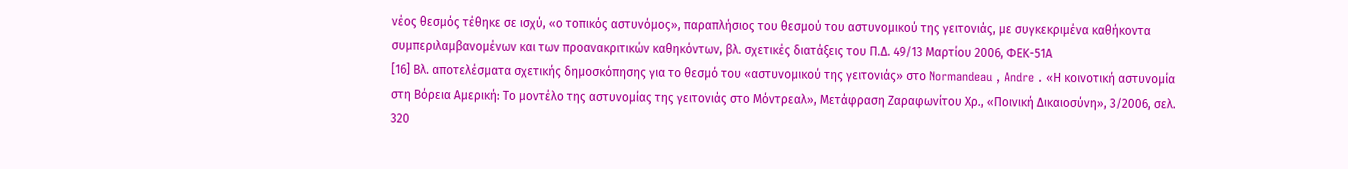νέος θεσμός τέθηκε σε ισχύ, «ο τοπικός αστυνόμος», παραπλήσιος του θεσμού του αστυνομικού της γειτονιάς, με συγκεκριμένα καθήκοντα συμπεριλαμβανομένων και των προανακριτικών καθηκόντων, βλ. σχετικές διατάξεις του Π.Δ. 49/13 Μαρτίου 2006, ΦΕΚ-51Α
[16] Βλ. αποτελέσματα σχετικής δημοσκόπησης για το θεσμό του «αστυνομικού της γειτονιάς» στο Normandeau , Andre . «Η κοινοτική αστυνομία στη Βόρεια Αμερική: Το μοντέλο της αστυνομίας της γειτονιάς στο Μόντρεαλ», Μετάφραση Ζαραφωνίτου Χρ., «Ποινική Δικαιοσύνη», 3/2006, σελ. 320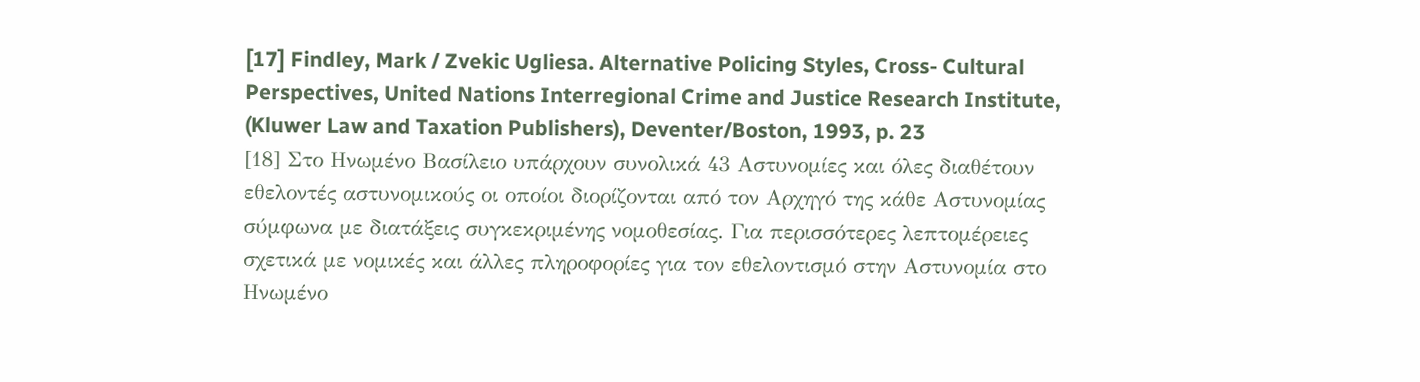[17] Findley, Mark / Zvekic Ugliesa. Alternative Policing Styles, Cross- Cultural Perspectives, United Nations Interregional Crime and Justice Research Institute, (Kluwer Law and Taxation Publishers), Deventer/Boston, 1993, p. 23
[18] Στο Ηνωμένο Βασίλειο υπάρχουν συνολικά 43 Αστυνομίες και όλες διαθέτουν εθελοντές αστυνομικούς οι οποίοι διορίζονται από τον Αρχηγό της κάθε Αστυνομίας σύμφωνα με διατάξεις συγκεκριμένης νομοθεσίας. Για περισσότερες λεπτομέρειες σχετικά με νομικές και άλλες πληροφορίες για τον εθελοντισμό στην Αστυνομία στο Ηνωμένο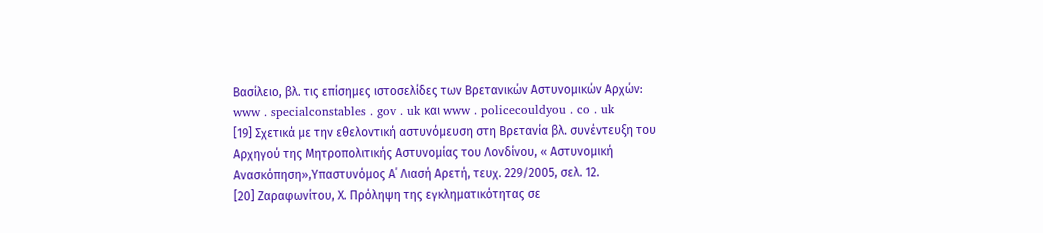Βασίλειο, βλ. τις επίσημες ιστοσελίδες των Βρετανικών Αστυνομικών Αρχών: www . specialconstables . gov . uk και www . policecouldyou . co . uk
[19] Σχετικά με την εθελοντική αστυνόμευση στη Βρετανία βλ. συνέντευξη του Αρχηγού της Μητροπολιτικής Αστυνομίας του Λονδίνου, « Αστυνομική Ανασκόπηση»,Υπαστυνόμος Α΄ Λιασή Αρετή, τευχ. 229/2005, σελ. 12.
[20] Ζαραφωνίτου, Χ. Πρόληψη της εγκληματικότητας σε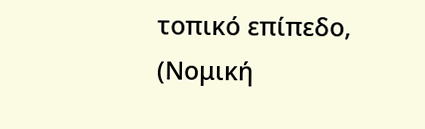τοπικό επίπεδο, (Νομική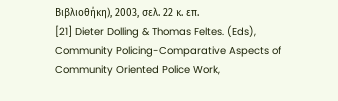Βιβλιοθήκη), 2003, σελ. 22 κ. επ.
[21] Dieter Dolling & Thomas Feltes. (Eds), Community Policing-Comparative Aspects of Community Oriented Police Work,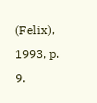(Felix), 1993, p. 9.